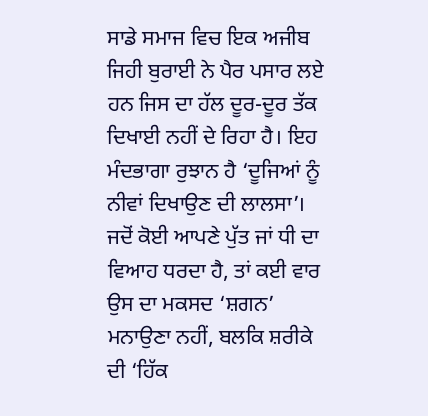ਸਾਡੇ ਸਮਾਜ ਵਿਚ ਇਕ ਅਜੀਬ ਜਿਹੀ ਬੁਰਾਈ ਨੇ ਪੈਰ ਪਸਾਰ ਲਏ ਹਨ ਜਿਸ ਦਾ ਹੱਲ ਦੂਰ-ਦੂਰ ਤੱਕ ਦਿਖਾਈ ਨਹੀਂ ਦੇ ਰਿਹਾ ਹੈ। ਇਹ ਮੰਦਭਾਗਾ ਰੁਝਾਨ ਹੈ ‘ਦੂਜਿਆਂ ਨੂੰ ਨੀਵਾਂ ਦਿਖਾਉਣ ਦੀ ਲਾਲਸਾ’। ਜਦੋਂ ਕੋਈ ਆਪਣੇ ਪੁੱਤ ਜਾਂ ਧੀ ਦਾ ਵਿਆਹ ਧਰਦਾ ਹੈ, ਤਾਂ ਕਈ ਵਾਰ ਉਸ ਦਾ ਮਕਸਦ ‘ਸ਼ਗਨ’ ਮਨਾਉਣਾ ਨਹੀਂ, ਬਲਕਿ ਸ਼ਰੀਕੇ ਦੀ ‘ਹਿੱਕ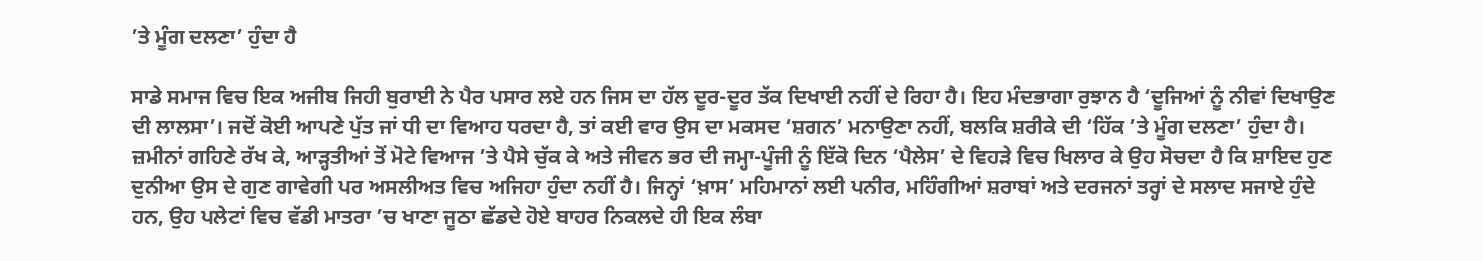’ਤੇ ਮੂੰਗ ਦਲਣਾ’ ਹੁੰਦਾ ਹੈ

ਸਾਡੇ ਸਮਾਜ ਵਿਚ ਇਕ ਅਜੀਬ ਜਿਹੀ ਬੁਰਾਈ ਨੇ ਪੈਰ ਪਸਾਰ ਲਏ ਹਨ ਜਿਸ ਦਾ ਹੱਲ ਦੂਰ-ਦੂਰ ਤੱਕ ਦਿਖਾਈ ਨਹੀਂ ਦੇ ਰਿਹਾ ਹੈ। ਇਹ ਮੰਦਭਾਗਾ ਰੁਝਾਨ ਹੈ ‘ਦੂਜਿਆਂ ਨੂੰ ਨੀਵਾਂ ਦਿਖਾਉਣ ਦੀ ਲਾਲਸਾ’। ਜਦੋਂ ਕੋਈ ਆਪਣੇ ਪੁੱਤ ਜਾਂ ਧੀ ਦਾ ਵਿਆਹ ਧਰਦਾ ਹੈ, ਤਾਂ ਕਈ ਵਾਰ ਉਸ ਦਾ ਮਕਸਦ ‘ਸ਼ਗਨ’ ਮਨਾਉਣਾ ਨਹੀਂ, ਬਲਕਿ ਸ਼ਰੀਕੇ ਦੀ ‘ਹਿੱਕ ’ਤੇ ਮੂੰਗ ਦਲਣਾ’ ਹੁੰਦਾ ਹੈ। ਜ਼ਮੀਨਾਂ ਗਹਿਣੇ ਰੱਖ ਕੇ, ਆੜ੍ਹਤੀਆਂ ਤੋਂ ਮੋਟੇ ਵਿਆਜ ’ਤੇ ਪੈਸੇ ਚੁੱਕ ਕੇ ਅਤੇ ਜੀਵਨ ਭਰ ਦੀ ਜਮ੍ਹਾ-ਪੂੰਜੀ ਨੂੰ ਇੱਕੋ ਦਿਨ ‘ਪੈਲੇਸ’ ਦੇ ਵਿਹੜੇ ਵਿਚ ਖਿਲਾਰ ਕੇ ਉਹ ਸੋਚਦਾ ਹੈ ਕਿ ਸ਼ਾਇਦ ਹੁਣ ਦੁਨੀਆ ਉਸ ਦੇ ਗੁਣ ਗਾਵੇਗੀ ਪਰ ਅਸਲੀਅਤ ਵਿਚ ਅਜਿਹਾ ਹੁੰਦਾ ਨਹੀਂ ਹੈ। ਜਿਨ੍ਹਾਂ ‘ਖ਼ਾਸ’ ਮਹਿਮਾਨਾਂ ਲਈ ਪਨੀਰ, ਮਹਿੰਗੀਆਂ ਸ਼ਰਾਬਾਂ ਅਤੇ ਦਰਜਨਾਂ ਤਰ੍ਹਾਂ ਦੇ ਸਲਾਦ ਸਜਾਏ ਹੁੰਦੇ ਹਨ, ਉਹ ਪਲੇਟਾਂ ਵਿਚ ਵੱਡੀ ਮਾਤਰਾ ’ਚ ਖਾਣਾ ਜੂਠਾ ਛੱਡਦੇ ਹੋਏ ਬਾਹਰ ਨਿਕਲਦੇ ਹੀ ਇਕ ਲੰਬਾ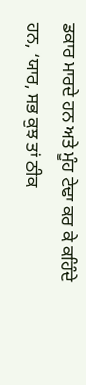ਡਕਾਰ ਮਾਰਦੇ ਹਨ ਅਤੇ ਮੂੰਹ ਟੇਢਾ ਕਰ ਕੇ ਕਹਿੰਦੇ ਹਨ, ‘ਯਾਰ, ਸਭ ਕੁਝ ਤਾਂ ਠੀਕ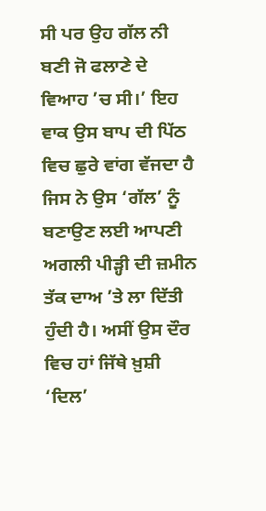ਸੀ ਪਰ ਉਹ ਗੱਲ ਨੀ ਬਣੀ ਜੋ ਫਲਾਣੇ ਦੇ ਵਿਆਹ ’ਚ ਸੀ।’ ਇਹ ਵਾਕ ਉਸ ਬਾਪ ਦੀ ਪਿੱਠ ਵਿਚ ਛੁਰੇ ਵਾਂਗ ਵੱਜਦਾ ਹੈ ਜਿਸ ਨੇ ਉਸ ‘ਗੱਲ’ ਨੂੰ ਬਣਾਉਣ ਲਈ ਆਪਣੀ ਅਗਲੀ ਪੀੜ੍ਹੀ ਦੀ ਜ਼ਮੀਨ ਤੱਕ ਦਾਅ ’ਤੇ ਲਾ ਦਿੱਤੀ ਹੁੰਦੀ ਹੈ। ਅਸੀਂ ਉਸ ਦੌਰ ਵਿਚ ਹਾਂ ਜਿੱਥੇ ਖ਼ੁਸ਼ੀ ‘ਦਿਲ’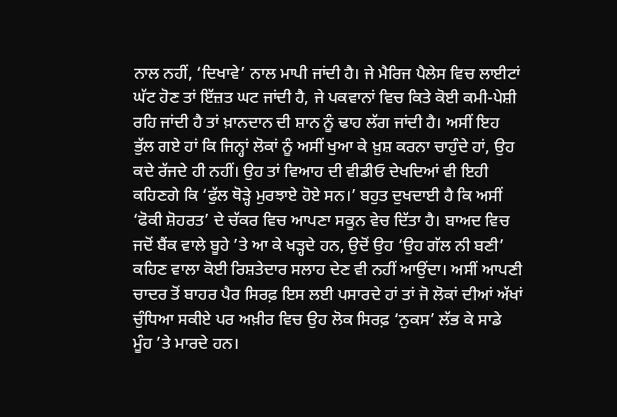ਨਾਲ ਨਹੀਂ, ‘ਦਿਖਾਵੇ’ ਨਾਲ ਮਾਪੀ ਜਾਂਦੀ ਹੈ। ਜੇ ਮੈਰਿਜ ਪੈਲੇਸ ਵਿਚ ਲਾਈਟਾਂ ਘੱਟ ਹੋਣ ਤਾਂ ਇੱਜ਼ਤ ਘਟ ਜਾਂਦੀ ਹੈ, ਜੇ ਪਕਵਾਨਾਂ ਵਿਚ ਕਿਤੇ ਕੋਈ ਕਮੀ-ਪੇਸ਼ੀ ਰਹਿ ਜਾਂਦੀ ਹੈ ਤਾਂ ਖ਼ਾਨਦਾਨ ਦੀ ਸ਼ਾਨ ਨੂੰ ਢਾਹ ਲੱਗ ਜਾਂਦੀ ਹੈ। ਅਸੀਂ ਇਹ ਭੁੱਲ ਗਏ ਹਾਂ ਕਿ ਜਿਨ੍ਹਾਂ ਲੋਕਾਂ ਨੂੰ ਅਸੀਂ ਖੁਆ ਕੇ ਖ਼ੁਸ਼ ਕਰਨਾ ਚਾਹੁੰਦੇ ਹਾਂ, ਉਹ ਕਦੇ ਰੱਜਦੇ ਹੀ ਨਹੀਂ। ਉਹ ਤਾਂ ਵਿਆਹ ਦੀ ਵੀਡੀਓ ਦੇਖਦਿਆਂ ਵੀ ਇਹੀ ਕਹਿਣਗੇ ਕਿ ‘ਫੁੱਲ ਥੋੜ੍ਹੇ ਮੁਰਝਾਏ ਹੋਏ ਸਨ।’ ਬਹੁਤ ਦੁਖਦਾਈ ਹੈ ਕਿ ਅਸੀਂ ‘ਫੋਕੀ ਸ਼ੋਹਰਤ’ ਦੇ ਚੱਕਰ ਵਿਚ ਆਪਣਾ ਸਕੂਨ ਵੇਚ ਦਿੱਤਾ ਹੈ। ਬਾਅਦ ਵਿਚ ਜਦੋਂ ਬੈਂਕ ਵਾਲੇ ਬੂਹੇ ’ਤੇ ਆ ਕੇ ਖੜ੍ਹਦੇ ਹਨ, ਉਦੋਂ ਉਹ ‘ਉਹ ਗੱਲ ਨੀ ਬਣੀ’ ਕਹਿਣ ਵਾਲਾ ਕੋਈ ਰਿਸ਼ਤੇਦਾਰ ਸਲਾਹ ਦੇਣ ਵੀ ਨਹੀਂ ਆਉਂਦਾ। ਅਸੀਂ ਆਪਣੀ ਚਾਦਰ ਤੋਂ ਬਾਹਰ ਪੈਰ ਸਿਰਫ਼ ਇਸ ਲਈ ਪਸਾਰਦੇ ਹਾਂ ਤਾਂ ਜੋ ਲੋਕਾਂ ਦੀਆਂ ਅੱਖਾਂ ਚੁੰਧਿਆ ਸਕੀਏ ਪਰ ਅਖ਼ੀਰ ਵਿਚ ਉਹ ਲੋਕ ਸਿਰਫ਼ ‘ਨੁਕਸ’ ਲੱਭ ਕੇ ਸਾਡੇ ਮੂੰਹ ’ਤੇ ਮਾਰਦੇ ਹਨ।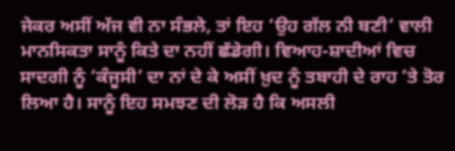ਜੇਕਰ ਅਸੀਂ ਅੱਜ ਵੀ ਨਾ ਸੰਭਲੇ, ਤਾਂ ਇਹ ‘ਉਹ ਗੱਲ ਨੀ ਬਣੀ’ ਵਾਲੀ ਮਾਨਸਿਕਤਾ ਸਾਨੂੰ ਕਿਤੇ ਦਾ ਨਹੀਂ ਛੱਡੇਗੀ। ਵਿਆਹ-ਸ਼ਾਦੀਆਂ ਵਿਚ ਸਾਦਗੀ ਨੂੰ ‘ਕੰਜੂਸੀ’ ਦਾ ਨਾਂ ਦੇ ਕੇ ਅਸੀਂ ਖ਼ੁਦ ਨੂੰ ਤਬਾਹੀ ਦੇ ਰਾਹ ’ਤੇ ਤੋਰ ਲਿਆ ਹੈ। ਸਾਨੂੰ ਇਹ ਸਮਝਣ ਦੀ ਲੋੜ ਹੈ ਕਿ ਅਸਲੀ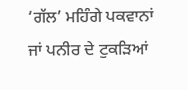‘ਗੱਲ’ ਮਹਿੰਗੇ ਪਕਵਾਨਾਂ ਜਾਂ ਪਨੀਰ ਦੇ ਟੁਕੜਿਆਂ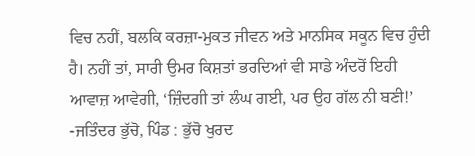ਵਿਚ ਨਹੀਂ, ਬਲਕਿ ਕਰਜ਼ਾ-ਮੁਕਤ ਜੀਵਨ ਅਤੇ ਮਾਨਸਿਕ ਸਕੂਨ ਵਿਚ ਹੁੰਦੀ ਹੈ। ਨਹੀਂ ਤਾਂ, ਸਾਰੀ ਉਮਰ ਕਿਸ਼ਤਾਂ ਭਰਦਿਆਂ ਵੀ ਸਾਡੇ ਅੰਦਰੋਂ ਇਹੀ ਆਵਾਜ਼ ਆਵੇਗੀ, ‘ਜ਼ਿੰਦਗੀ ਤਾਂ ਲੰਘ ਗਈ, ਪਰ ਉਹ ਗੱਲ ਨੀ ਬਣੀ!’
-ਜਤਿੰਦਰ ਭੁੱਚੋ, ਪਿੰਡ : ਭੁੱਚੋ ਖੁਰਦ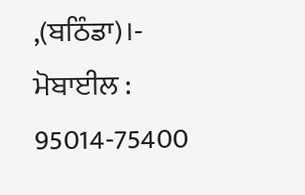,(ਬਠਿੰਡਾ)।-
ਮੋਬਾਈਲ : 95014-75400